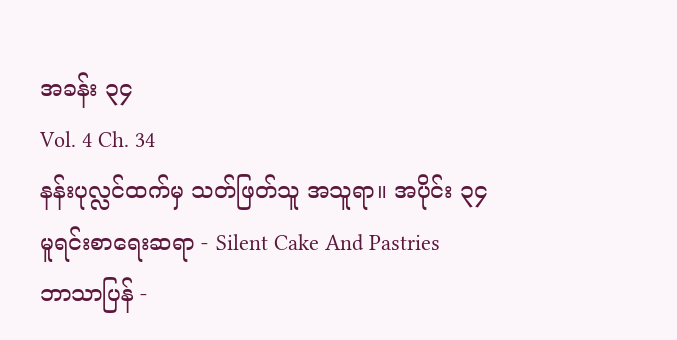အခန်း ၃၄
Vol. 4 Ch. 34
နန်းပုလ္လင်ထက်မှ သတ်ဖြတ်သူ အသူရာ။ အပိုင်း ၃၄
မူရင်းစာရေးဆရာ - Silent Cake And Pastries
ဘာသာပြန် -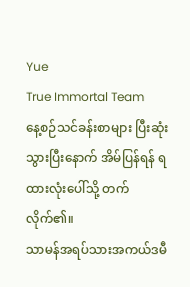Yue
True Immortal Team
နေ့စဉ်သင်ခန်းစာများ ပြီးဆုံးသွားပြီးနောက် အိမ်ပြန်ရန် ရထားလုံးပေါ်သို့ တက်လိုက်၏။
သာမန်အရပ်သားအကယ်ဒမီ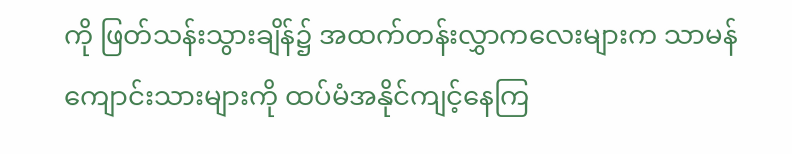ကို ဖြတ်သန်းသွားချိန်၌ အထက်တန်းလွှာကလေးများက သာမန်ကျောင်းသားများကို ထပ်မံအနိုင်ကျင့်နေကြ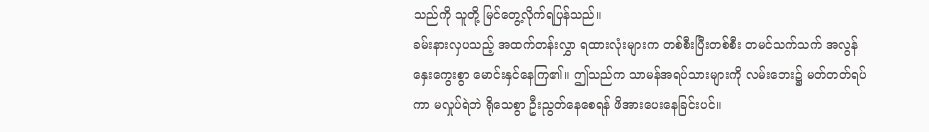သည်ကို သူတို့ မြင်တွေ့လိုက်ရပြန်သည်။
ခမ်းနားလှပသည့် အထက်တန်းလွှာ ရထားလုံးများက တစ်စီးပြီးတစ်စီး တမင်သက်သက် အလွန်နှေးကွေးစွာ မောင်းနှင်နေကြ၏။ ဤသည်က သာမန်အရပ်သားများကို လမ်းဘေး၌ မတ်တတ်ရပ်ကာ မလှုပ်ရဲဘဲ ရိုသေစွာ ဦးညွတ်နေစေရန် ဖိအားပေးနေခြင်းပင်။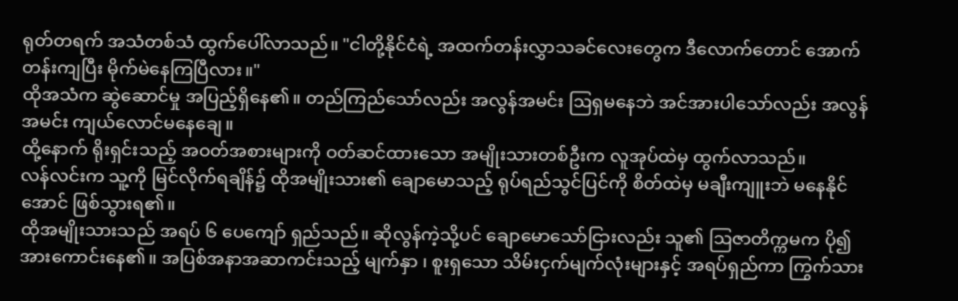ရုတ်တရက် အသံတစ်သံ ထွက်ပေါ်လာသည်။ "ငါတို့နိုင်ငံရဲ့ အထက်တန်းလွှာသခင်လေးတွေက ဒီလောက်တောင် အောက်တန်းကျပြီး မိုက်မဲနေကြပြီလား။"
ထိုအသံက ဆွဲဆောင်မှု အပြည့်ရှိနေ၏။ တည်ကြည်သော်လည်း အလွန်အမင်း ဩရှမနေဘဲ အင်အားပါသော်လည်း အလွန်အမင်း ကျယ်လောင်မနေချေ။
ထို့နောက် ရိုးရှင်းသည့် အဝတ်အစားများကို ဝတ်ဆင်ထားသော အမျိုးသားတစ်ဦးက လူအုပ်ထဲမှ ထွက်လာသည်။
လန်လင်းက သူ့ကို မြင်လိုက်ရချိန်၌ ထိုအမျိုးသား၏ ချောမောသည့် ရုပ်ရည်သွင်ပြင်ကို စိတ်ထဲမှ မချီးကျူးဘဲ မနေနိုင်အောင် ဖြစ်သွားရ၏။
ထိုအမျိုးသားသည် အရပ် ၆ ပေကျော် ရှည်သည်။ ဆိုလွန်ကဲ့သို့ပင် ချောမောသော်ငြားလည်း သူ၏ ဩဇာတိက္ကမက ပို၍ အားကောင်းနေ၏။ အပြစ်အနာအဆာကင်းသည့် မျက်နှာ ၊ စူးရှသော သိမ်းငှက်မျက်လုံးများနှင့် အရပ်ရှည်ကာ ကြွက်သား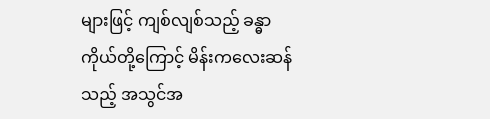များဖြင့် ကျစ်လျစ်သည့် ခန္ဓာကိုယ်တို့ကြောင့် မိန်းကလေးဆန်သည့် အသွင်အ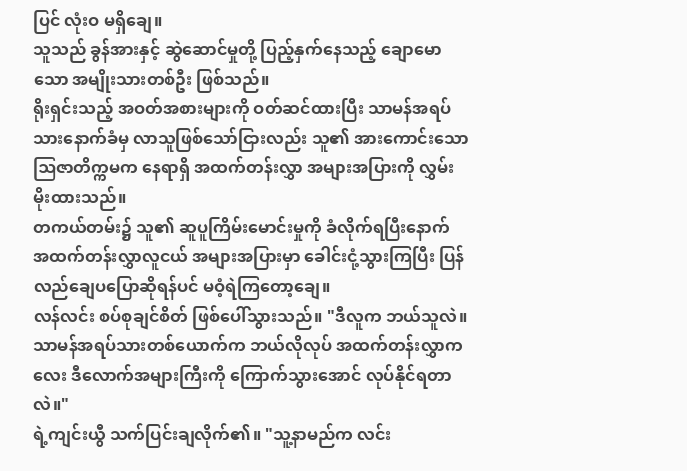ပြင် လုံးဝ မရှိချေ။
သူသည် ခွန်အားနှင့် ဆွဲဆောင်မှုတို့ ပြည့်နှက်နေသည့် ချောမောသော အမျိုးသားတစ်ဦး ဖြစ်သည်။
ရိုးရှင်းသည့် အဝတ်အစားများကို ဝတ်ဆင်ထားပြီး သာမန်အရပ်သားနောက်ခံမှ လာသူဖြစ်သော်ငြားလည်း သူ၏ အားကောင်းသော ဩဇာတိက္ကမက နေရာရှိ အထက်တန်းလွှာ အများအပြားကို လွှမ်းမိုးထားသည်။
တကယ်တမ်း၌ သူ၏ ဆူပူကြိမ်းမောင်းမှုကို ခံလိုက်ရပြီးနောက် အထက်တန်းလွှာလူငယ် အများအပြားမှာ ခေါင်းငုံ့သွားကြပြီး ပြန်လည်ချေပပြောဆိုရန်ပင် မဝံ့ရဲကြတော့ချေ။
လန်လင်း စပ်စုချင်စိတ် ဖြစ်ပေါ်သွားသည်။ "ဒီလူက ဘယ်သူလဲ။ သာမန်အရပ်သားတစ်ယောက်က ဘယ်လိုလုပ် အထက်တန်းလွှာကလေး ဒီလောက်အများကြီးကို ကြောက်သွားအောင် လုပ်နိုင်ရတာလဲ။"
ရဲ့ကျင်းယွီ သက်ပြင်းချလိုက်၏။ "သူ့နာမည်က လင်း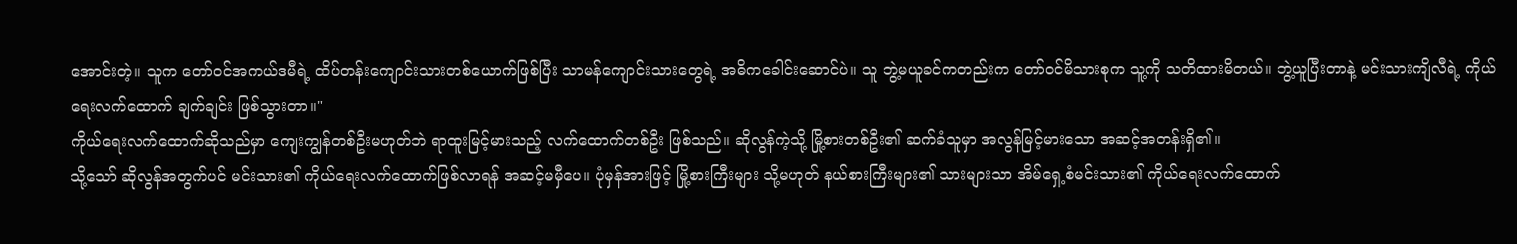အောင်းတဲ့။ သူက တော်ဝင်အကယ်ဒမီရဲ့ ထိပ်တန်းကျောင်းသားတစ်ယောက်ဖြစ်ပြီး သာမန်ကျောင်းသားတွေရဲ့ အဓိကခေါင်းဆောင်ပဲ။ သူ ဘွဲ့မယူခင်ကတည်းက တော်ဝင်မိသားစုက သူ့ကို သတိထားမိတယ်။ ဘွဲ့ယူပြီးတာနဲ့ မင်းသားကျိလီရဲ့ ကိုယ်ရေးလက်ထောက် ချက်ချင်း ဖြစ်သွားတာ။"
ကိုယ်ရေးလက်ထောက်ဆိုသည်မှာ ကျေးကျွန်တစ်ဦးမဟုတ်ဘဲ ရာထူးမြင့်မားသည့် လက်ထောက်တစ်ဦး ဖြစ်သည်။ ဆိုလွန်ကဲ့သို့ မြို့စားတစ်ဦး၏ ဆက်ခံသူမှာ အလွန်မြင့်မားသော အဆင့်အတန်းရှိ၏။
သို့သော် ဆိုလွန်အတွက်ပင် မင်းသား၏ ကိုယ်ရေးလက်ထောက်ဖြစ်လာရန် အဆင့်မမှီပေ။ ပုံမှန်အားဖြင့် မြို့စားကြီးများ သို့မဟုတ် နယ်စားကြီးများ၏ သားများသာ အိမ်ရှေ့စံမင်းသား၏ ကိုယ်ရေးလက်ထောက်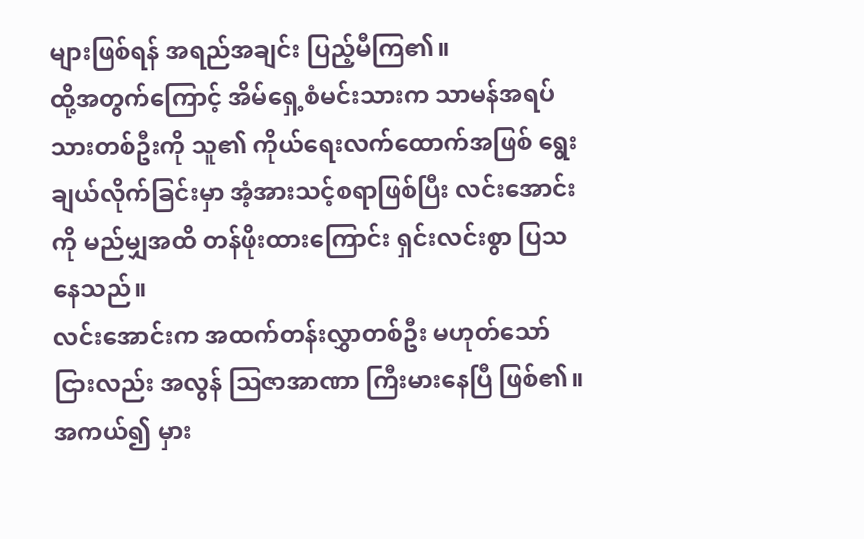များဖြစ်ရန် အရည်အချင်း ပြည့်မီကြ၏။
ထို့အတွက်ကြောင့် အိမ်ရှေ့စံမင်းသားက သာမန်အရပ်သားတစ်ဦးကို သူ၏ ကိုယ်ရေးလက်ထောက်အဖြစ် ရွေးချယ်လိုက်ခြင်းမှာ အံ့အားသင့်စရာဖြစ်ပြီး လင်းအောင်းကို မည်မျှအထိ တန်ဖိုးထားကြောင်း ရှင်းလင်းစွာ ပြသနေသည်။
လင်းအောင်းက အထက်တန်းလွှာတစ်ဦး မဟုတ်သော်ငြားလည်း အလွန် ဩဇာအာဏာ ကြီးမားနေပြီ ဖြစ်၏။ အကယ်၍ မှား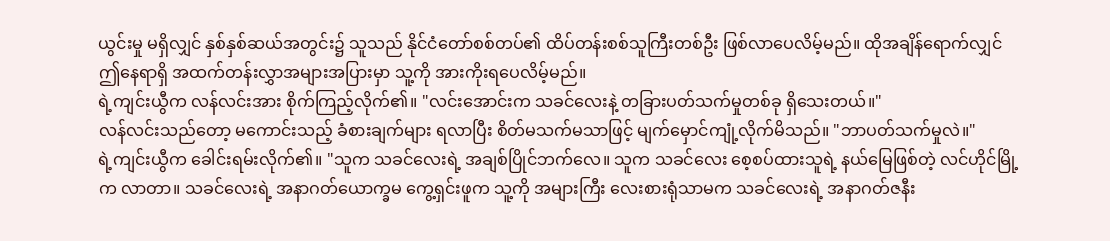ယွင်းမှု မရှိလျှင် နှစ်နှစ်ဆယ်အတွင်း၌ သူသည် နိုင်ငံတော်စစ်တပ်၏ ထိပ်တန်းစစ်သူကြီးတစ်ဦး ဖြစ်လာပေလိမ့်မည်။ ထိုအချိန်ရောက်လျှင် ဤနေရာရှိ အထက်တန်းလွှာအများအပြားမှာ သူ့ကို အားကိုးရပေလိမ့်မည်။
ရဲ့ကျင်းယွီက လန်လင်းအား စိုက်ကြည့်လိုက်၏။ "လင်းအောင်းက သခင်လေးနဲ့ တခြားပတ်သက်မှုတစ်ခု ရှိသေးတယ်။"
လန်လင်းသည်တော့ မကောင်းသည့် ခံစားချက်များ ရလာပြီး စိတ်မသက်မသာဖြင့် မျက်မှောင်ကျုံ့လိုက်မိသည်။ "ဘာပတ်သက်မှုလဲ။"
ရဲ့ကျင်းယွီက ခေါင်းရမ်းလိုက်၏။ "သူက သခင်လေးရဲ့ အချစ်ပြိုင်ဘက်လေ။ သူက သခင်လေး စေ့စပ်ထားသူရဲ့ နယ်မြေဖြစ်တဲ့ လင်ဟိုင်မြို့က လာတာ။ သခင်လေးရဲ့ အနာဂတ်ယောက္ခမ ကွေ့ရှင်းဖူက သူ့ကို အများကြီး လေးစားရုံသာမက သခင်လေးရဲ့ အနာဂတ်ဇနီး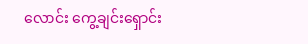လောင်း ကွေ့ချင်းရှောင်း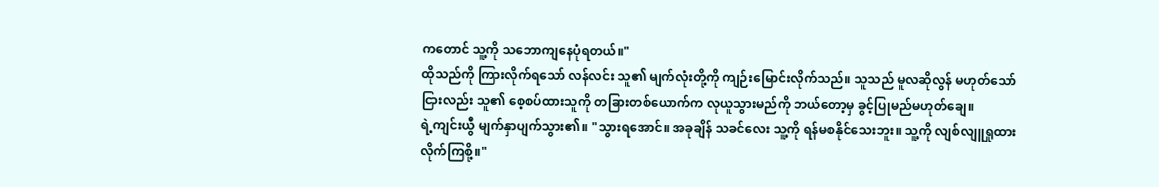ကတောင် သူ့ကို သဘောကျနေပုံရတယ်။"
ထိုသည်ကို ကြားလိုက်ရသော် လန်လင်း သူ၏ မျက်လုံးတို့ကို ကျဉ်းမြောင်းလိုက်သည်။ သူသည် မူလဆိုလွန် မဟုတ်သော်ငြားလည်း သူ၏ စေ့စပ်ထားသူကို တခြားတစ်ယောက်က လုယူသွားမည်ကို ဘယ်တော့မှ ခွင့်ပြုမည်မဟုတ်ချေ။
ရဲ့ကျင်းယွီ မျက်နှာပျက်သွား၏။ "သွားရအောင်။ အခုချိန် သခင်လေး သူ့ကို ရန်မစနိုင်သေးဘူး။ သူ့ကို လျစ်လျူရှုထားလိုက်ကြစို့။"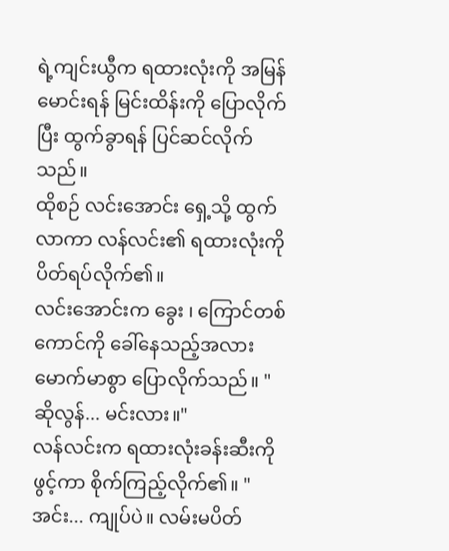ရဲ့ကျင်းယွီက ရထားလုံးကို အမြန်မောင်းရန် မြင်းထိန်းကို ပြောလိုက်ပြီး ထွက်ခွာရန် ပြင်ဆင်လိုက်သည်။
ထိုစဉ် လင်းအောင်း ရှေ့သို့ ထွက်လာကာ လန်လင်း၏ ရထားလုံးကို ပိတ်ရပ်လိုက်၏။
လင်းအောင်းက ခွေး ၊ ကြောင်တစ်ကောင်ကို ခေါ်နေသည့်အလား မောက်မာစွာ ပြောလိုက်သည်။ "ဆိုလွန်... မင်းလား။"
လန်လင်းက ရထားလုံးခန်းဆီးကို ဖွင့်ကာ စိုက်ကြည့်လိုက်၏။ "အင်း... ကျုပ်ပဲ။ လမ်းမပိတ်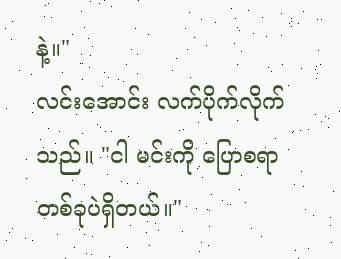နဲ့။"
လင်းအောင်း လက်ပိုက်လိုက်သည်။ "ငါ မင်းကို ပြောစရာ တစ်ခုပဲရှိတယ်။"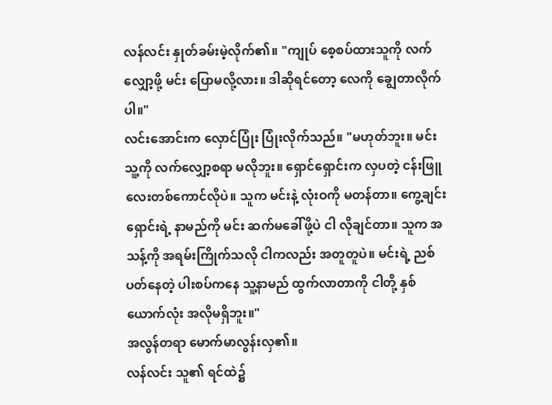လန်လင်း နှုတ်ခမ်းမဲ့လိုက်၏။ "ကျုပ် စေ့စပ်ထားသူကို လက်လျှော့ဖို့ မင်း ပြောမလို့လား။ ဒါဆိုရင်တော့ လေကို ချွေတာလိုက်ပါ။"
လင်းအောင်းက လှောင်ပြုံး ပြုံးလိုက်သည်။ "မဟုတ်ဘူး။ မင်း သူ့ကို လက်လျှော့စရာ မလိုဘူး။ ရှောင်ရှောင်းက လှပတဲ့ ငန်းဖြူလေးတစ်ကောင်လိုပဲ။ သူက မင်းနဲ့ လုံးဝကို မတန်တာ။ ကွေ့ချင်းရှောင်းရဲ့ နာမည်ကို မင်း ဆက်မခေါ်ဖို့ပဲ ငါ လိုချင်တာ။ သူက အသန့်ကို အရမ်းကြိုက်သလို ငါကလည်း အတူတူပဲ။ မင်းရဲ့ ညစ်ပတ်နေတဲ့ ပါးစပ်ကနေ သူ့နာမည် ထွက်လာတာကို ငါတို့ နှစ်ယောက်လုံး အလိုမရှိဘူး။"
အလွန်တရာ မောက်မာလွန်းလှ၏။
လန်လင်း သူ၏ ရင်ထဲ၌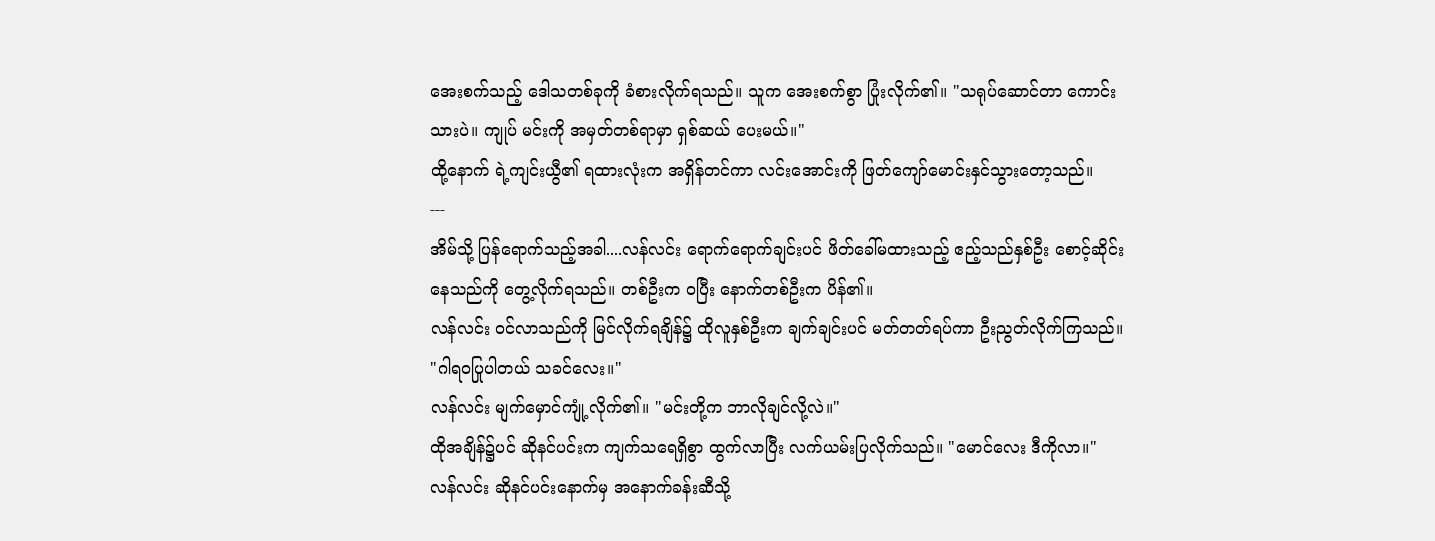အေးစက်သည့် ဒေါသတစ်ခုကို ခံစားလိုက်ရသည်။ သူက အေးစက်စွာ ပြုံးလိုက်၏။ "သရုပ်ဆောင်တာ ကောင်းသားပဲ။ ကျုပ် မင်းကို အမှတ်တစ်ရာမှာ ရှစ်ဆယ် ပေးမယ်။"
ထို့နောက် ရဲ့ကျင်းယွီ၏ ရထားလုံးက အရှိန်တင်ကာ လင်းအောင်းကို ဖြတ်ကျော်မောင်းနှင်သွားတော့သည်။
---
အိမ်သို့ ပြန်ရောက်သည့်အခါ....လန်လင်း ရောက်ရောက်ချင်းပင် ဖိတ်ခေါ်မထားသည့် ဧည့်သည်နှစ်ဦး စောင့်ဆိုင်းနေသည်ကို တွေ့လိုက်ရသည်။ တစ်ဦးက ဝပြီး နောက်တစ်ဦးက ပိန်၏။
လန်လင်း ဝင်လာသည်ကို မြင်လိုက်ရချိန်၌ ထိုလူနှစ်ဦးက ချက်ချင်းပင် မတ်တတ်ရပ်ကာ ဦးညွတ်လိုက်ကြသည်။ "ဂါရဝပြုပါတယ် သခင်လေး။"
လန်လင်း မျက်မှောင်ကျုံ့လိုက်၏။ "မင်းတို့က ဘာလိုချင်လို့လဲ။"
ထိုအချိန်၌ပင် ဆိုနင်ပင်းက ကျက်သရေရှိစွာ ထွက်လာပြီး လက်ယမ်းပြလိုက်သည်။ "မောင်လေး ဒီကိုလာ။"
လန်လင်း ဆိုနင်ပင်းနောက်မှ အနောက်ခန်းဆီသို့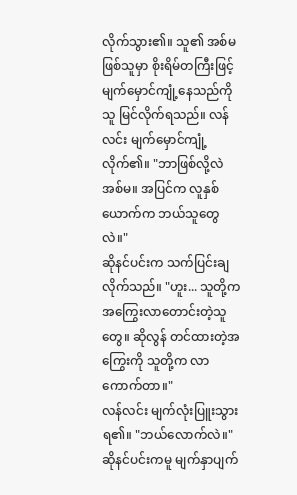လိုက်သွား၏။ သူ၏ အစ်မဖြစ်သူမှာ စိုးရိမ်တကြီးဖြင့် မျက်မှောင်ကျုံ့နေသည်ကို သူ မြင်လိုက်ရသည်။ လန်လင်း မျက်မှောင်ကျုံ့လိုက်၏။ "ဘာဖြစ်လို့လဲ အစ်မ။ အပြင်က လူနှစ်ယောက်က ဘယ်သူတွေလဲ။"
ဆိုနင်ပင်းက သက်ပြင်းချလိုက်သည်။ "ဟူး... သူတို့က အကြွေးလာတောင်းတဲ့သူတွေ။ ဆိုလွန် တင်ထားတဲ့အကြွေးကို သူတို့က လာကောက်တာ။"
လန်လင်း မျက်လုံးပြူးသွားရ၏။ "ဘယ်လောက်လဲ။"
ဆိုနင်ပင်းကမူ မျက်နှာပျက်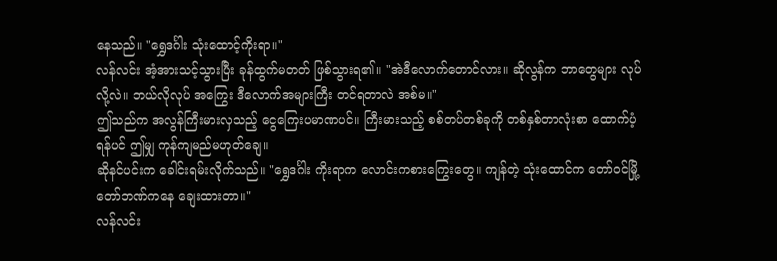နေသည်။ "ရွှေဒင်္ဂါး သုံးထောင့်ကိုးရာ။"
လန်လင်း အံ့အားသင့်သွားပြီး ခုန်ထွက်မတတ် ဖြစ်သွားရ၏။ "အဲဒီလောက်တောင်လား။ ဆိုလွန်က ဘာတွေများ လုပ်လို့လဲ။ ဘယ်လိုလုပ် အကြွေး ဒီလောက်အများကြီး တင်ရတာလဲ အစ်မ။"
ဤသည်က အလွန်ကြီးမားလှသည့် ငွေကြေးပမာဏပင်။ ကြီးမားသည့် စစ်တပ်တစ်ခုကို တစ်နှစ်တာလုံးစာ ထောက်ပံ့ရန်ပင် ဤမျှ ကုန်ကျမည်မဟုတ်ချေ။
ဆိုနင်ပင်းက ခေါင်းရမ်းလိုက်သည်။ "ရွှေဒင်္ဂါး ကိုးရာက လောင်းကစားကြွေးတွေ။ ကျန်တဲ့ သုံးထောင်က တော်ဝင်မြို့တော်ဘဏ်ကနေ ချေးထားတာ။"
လန်လင်း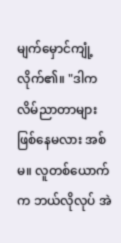မျက်မှောင်ကျုံ့လိုက်၏။ "ဒါက လိမ်ညာတာများ ဖြစ်နေမလား အစ်မ။ လူတစ်ယောက်က ဘယ်လိုလုပ် အဲ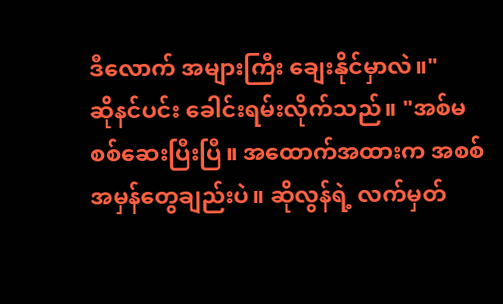ဒီလောက် အများကြီး ချေးနိုင်မှာလဲ။"
ဆိုနင်ပင်း ခေါင်းရမ်းလိုက်သည်။ "အစ်မ စစ်ဆေးပြီးပြီ။ အထောက်အထားက အစစ်အမှန်တွေချည်းပဲ။ ဆိုလွန်ရဲ့ လက်မှတ်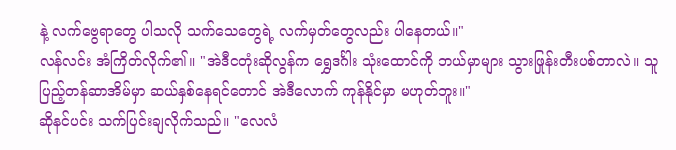နဲ့ လက်ဗွေရာတွေ ပါသလို သက်သေတွေရဲ့ လက်မှတ်တွေလည်း ပါနေတယ်။"
လန်လင်း အံကြိတ်လိုက်၏။ "အဲဒီငတုံးဆိုလွန်က ရွှေဒင်္ဂါး သုံးထောင်ကို ဘယ်မှာများ သွားဖြုန်းတီးပစ်တာလဲ။ သူ ပြည့်တန်ဆာအိမ်မှာ ဆယ်နှစ်နေရင်တောင် အဲဒီလောက် ကုန်နိုင်မှာ မဟုတ်ဘူး။"
ဆိုနင်ပင်း သက်ပြင်းချလိုက်သည်။ "လေလံ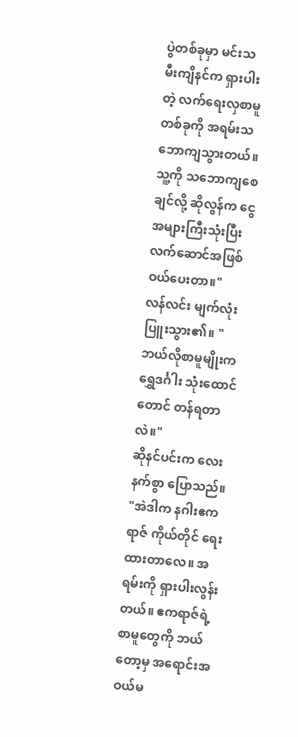ပွဲတစ်ခုမှာ မင်းသမီးကျိနင်က ရှားပါးတဲ့ လက်ရေးလှစာမူတစ်ခုကို အရမ်းသဘောကျသွားတယ်။ သူ့ကို သဘောကျစေချင်လို့ ဆိုလွန်က ငွေအများကြီးသုံးပြီး လက်ဆောင်အဖြစ် ဝယ်ပေးတာ။"
လန်လင်း မျက်လုံးပြူးသွား၏။ "ဘယ်လိုစာမူမျိုးက ရွှေဒင်္ဂါး သုံးထောင်တောင် တန်ရတာလဲ။"
ဆိုနင်ပင်းက လေးနက်စွာ ပြောသည်။ "အဲဒါက နဂါးဧကရာဇ် ကိုယ်တိုင် ရေးထားတာလေ။ အရမ်းကို ရှားပါးလွန်းတယ်။ ဧကရာဇ်ရဲ့ စာမူတွေကို ဘယ်တော့မှ အရောင်းအဝယ်မ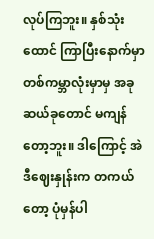လုပ်ကြဘူး။ နှစ်သုံးထောင် ကြာပြီးနောက်မှာ တစ်ကမ္ဘာလုံးမှာမှ အခုဆယ်ခုတောင် မကျန်တော့ဘူး။ ဒါကြောင့် အဲဒီဈေးနှုန်းက တကယ်တော့ ပုံမှန်ပါ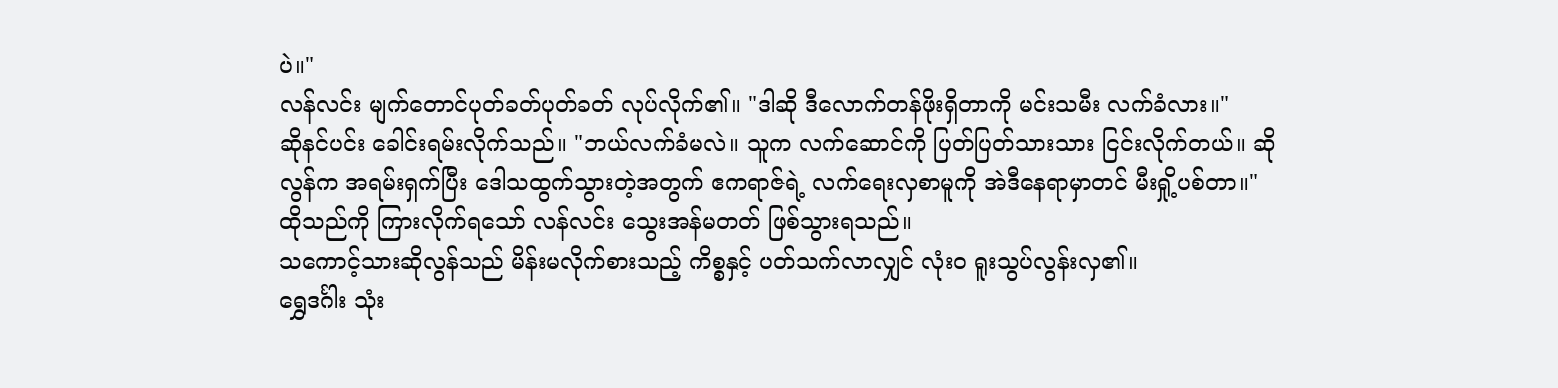ပဲ။"
လန်လင်း မျက်တောင်ပုတ်ခတ်ပုတ်ခတ် လုပ်လိုက်၏။ "ဒါဆို ဒီလောက်တန်ဖိုးရှိတာကို မင်းသမီး လက်ခံလား။"
ဆိုနင်ပင်း ခေါင်းရမ်းလိုက်သည်။ "ဘယ်လက်ခံမလဲ။ သူက လက်ဆောင်ကို ပြတ်ပြတ်သားသား ငြင်းလိုက်တယ်။ ဆိုလွန်က အရမ်းရှက်ပြီး ဒေါသထွက်သွားတဲ့အတွက် ဧကရာဇ်ရဲ့ လက်ရေးလှစာမူကို အဲဒီနေရာမှာတင် မီးရှို့ပစ်တာ။"
ထိုသည်ကို ကြားလိုက်ရသော် လန်လင်း သွေးအန်မတတ် ဖြစ်သွားရသည်။
သကောင့်သားဆိုလွန်သည် မိန်းမလိုက်စားသည့် ကိစ္စနှင့် ပတ်သက်လာလျှင် လုံးဝ ရူးသွပ်လွန်းလှ၏။
ရွှေဒင်္ဂါး သုံး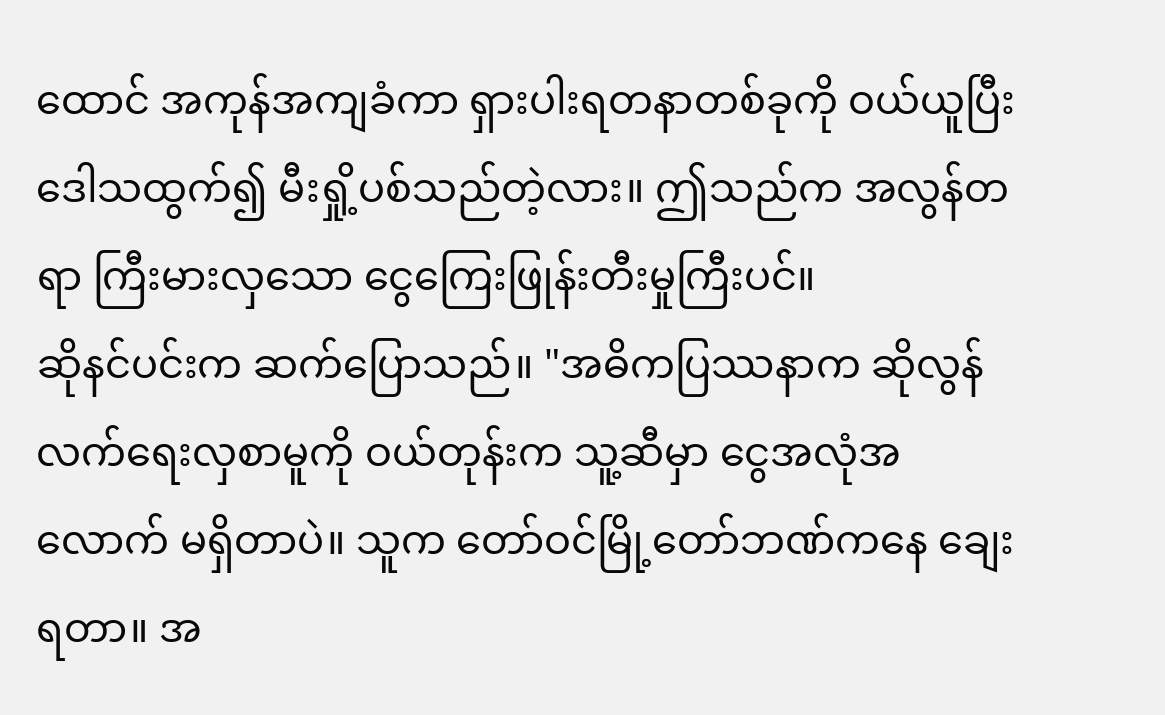ထောင် အကုန်အကျခံကာ ရှားပါးရတနာတစ်ခုကို ဝယ်ယူပြီး ဒေါသထွက်၍ မီးရှို့ပစ်သည်တဲ့လား။ ဤသည်က အလွန်တရာ ကြီးမားလှသော ငွေကြေးဖြုန်းတီးမှုကြီးပင်။
ဆိုနင်ပင်းက ဆက်ပြောသည်။ "အဓိကပြဿနာက ဆိုလွန် လက်ရေးလှစာမူကို ဝယ်တုန်းက သူ့ဆီမှာ ငွေအလုံအလောက် မရှိတာပဲ။ သူက တော်ဝင်မြို့တော်ဘဏ်ကနေ ချေးရတာ။ အ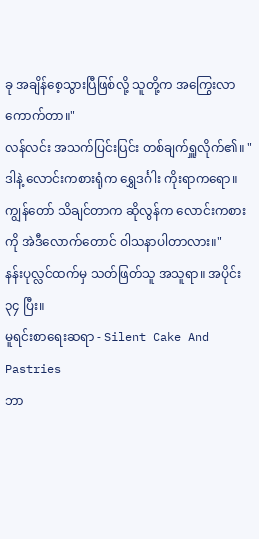ခု အချိန်စေ့သွားပြီဖြစ်လို့ သူတို့က အကြွေးလာကောက်တာ။"
လန်လင်း အသက်ပြင်းပြင်း တစ်ချက်ရှူလိုက်၏။ "ဒါနဲ့ လောင်းကစားရုံက ရွှေဒင်္ဂါး ကိုးရာကရော။ ကျွန်တော် သိချင်တာက ဆိုလွန်က လောင်းကစားကို အဲဒီလောက်တောင် ဝါသနာပါတာလား။"
နန်းပုလ္လင်ထက်မှ သတ်ဖြတ်သူ အသူရာ။ အပိုင်း ၃၄ ပြီး။
မူရင်းစာရေးဆရာ - Silent Cake And Pastries
ဘာ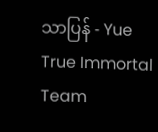သာပြန် - Yue
True Immortal Team